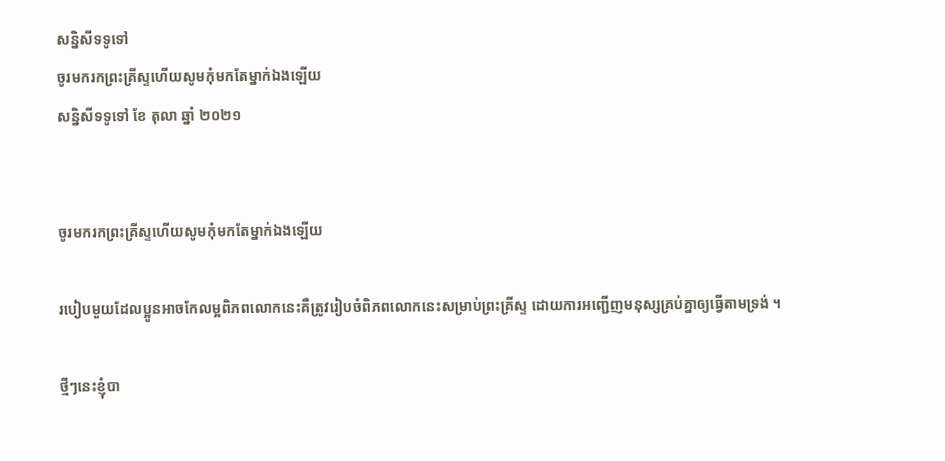សន្និសីទទូទៅ
ចូរមករកព្រះគ្រីស្ទហើយសូមកុំមកតែម្នាក់ឯងឡើយ
សន្និសីទទូទៅ ខែ តុលា ឆ្នាំ ២០២១


ចូរមករកព្រះគ្រីស្ទហើយសូមកុំមកតែម្នាក់ឯងឡើយ

របៀបមួយដែលប្អូនអាចកែលម្អពិភពលោកនេះគឺត្រូវរៀបចំពិភពលោកនេះសម្រាប់ព្រះគ្រីស្ទ ដោយការអញ្ជើញមនុស្សគ្រប់គ្នាឲ្យធ្វើតាមទ្រង់ ។

ថ្មីៗនេះខ្ញុំបា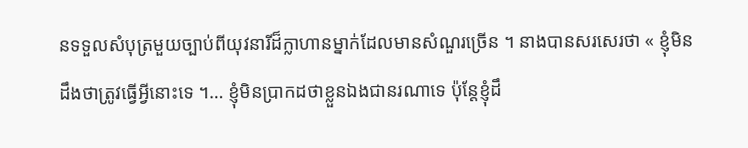នទទួលសំបុត្រមួយច្បាប់ពីយុវនារីដ៏ក្លាហានម្នាក់ដែលមានសំណួរច្រើន ។ នាងបានសរសេរថា « ខ្ញុំមិនដឹងថាត្រូវធ្វើអ្វីនោះទេ ។… ខ្ញុំមិនប្រាកដថាខ្លួនឯងជានរណាទេ ប៉ុន្តែខ្ញុំដឹ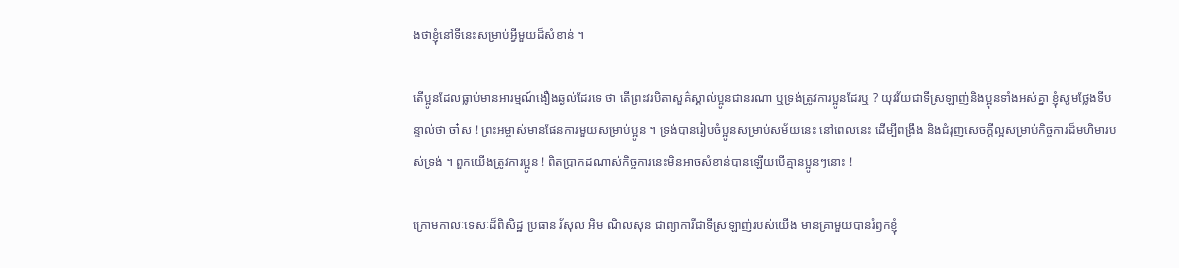ងថាខ្ញុំនៅទីនេះសម្រាប់អ្វីមួយដ៏សំខាន់ ។

តើប្អូនដែលធ្លាប់មានអារម្មណ៍ងឿងឆ្ងល់ដែរទេ ថា តើព្រះវរបិតាសួគ៌ស្គាល់ប្អូនជានរណា ឬទ្រង់ត្រូវការប្អូនដែរឬ ? យុវវ័យជាទីស្រឡាញ់និងប្អុនទាំងអស់គ្នា ខ្ញុំសូមថ្លែងទីបន្ទាល់ថា ចា៎ស ! ព្រះអម្ចាស់មានផែនការមួយសម្រាប់ប្អូន ។ ទ្រង់បានរៀបចំប្អូនសម្រាប់សម័យនេះ នៅពេលនេះ ដើម្បីពង្រឹង និងជំរុញសេចក្តីល្អសម្រាប់កិច្ចការដ៏មហិមារបស់ទ្រង់ ។ ពួកយើងត្រូវការប្អូន ! ពិតប្រាកដណាស់កិច្ចការនេះមិនអាចសំខាន់បានឡើយបើគ្មានប្អូនៗនោះ !

ក្រោមកាលៈទេសៈដ៏ពិសិដ្ឋ ប្រធាន រ័សុល អិម ណិលសុន ជាព្យាការីជាទីស្រឡាញ់របស់យើង មានគ្រាមួយបានរំឭកខ្ញុំ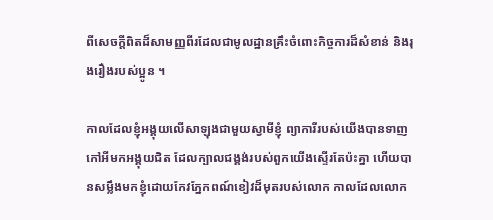ពីសេចក្តីពិតដ៏សាមញ្ញពីរដែលជាមូលដ្ឋានគ្រឹះចំពោះកិច្ចការដ៏សំខាន់ និងរុងរឿងរបស់ប្អូន ។

កាលដែលខ្ញុំអង្គុយលើសាឡុងជាមួយស្វាមីខ្ញុំ ព្យាការីរបស់យើងបានទាញកៅអីមកអង្គុយជិត ដែលក្បាលជង្គង់របស់ពួកយើងស្ទើរតែប៉ះគ្នា ហើយបានសម្លឹងមកខ្ញុំដោយកែវភ្នែកពណ៍ខៀវដ៏មុតរបស់លោក កាលដែលលោក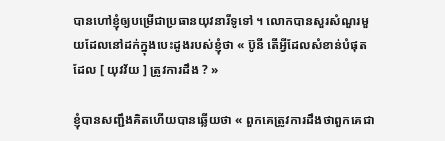បានហៅខ្ញុំឲ្យបម្រើជាប្រធានយុវនារីទូទៅ ។ លោកបានសួរសំណួរមួយដែលនៅដក់ក្នុងបេះដូងរបស់ខ្ញុំថា « ប៊ូនី តើអ្វីដែលសំខាន់បំផុតដែល [ យុវវ័យ ] ត្រូវការដឹង ? »

ខ្ញុំបានសញ្ជឹងគិតហើយបានឆ្លើយថា « ពួកគេត្រូវការដឹងថាពួកគេជា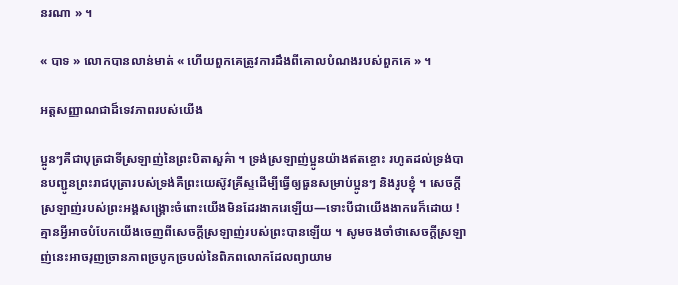នរណា » ។

« បាទ » លោកបានលាន់មាត់ « ហើយពួកគេត្រូវការដឹងពីគោលបំណងរបស់ពួកគេ » ។

អត្តសញ្ញាណជាដ៏ទេវភាពរបស់យើង

ប្អូនៗគឺជាបុត្រជាទីស្រឡាញ់នៃព្រះបិតាសួគ៌ា ។ ទ្រង់ស្រឡាញ់ប្អូនយ៉ាងឥតខ្ចោះ រហូតដល់ទ្រង់បានបញ្ជូនព្រះរាជបុត្រារបស់ទ្រង់គឺព្រះយេស៊ូវគ្រីស្ទដើម្បីធ្វើឲ្យធួនសម្រាប់ប្អូនៗ និងរូបខ្ញុំ ។ សេចក្តីស្រឡាញ់របស់ព្រះអង្គសង្រ្គោះចំពោះយើងមិនដែរងាករេឡើយ—ទោះបីជាយើងងាករេក៏ដោយ ! គ្មានអ្វីអាចបំបែកយើងចេញពីសេចក្តីស្រឡាញ់របស់ព្រះបានឡើយ ។ សូមចងចាំថាសេចក្តីស្រឡាញ់នេះអាចរុញច្រានភាពច្របូកច្របល់នៃពិភពលោកដែលព្យាយាម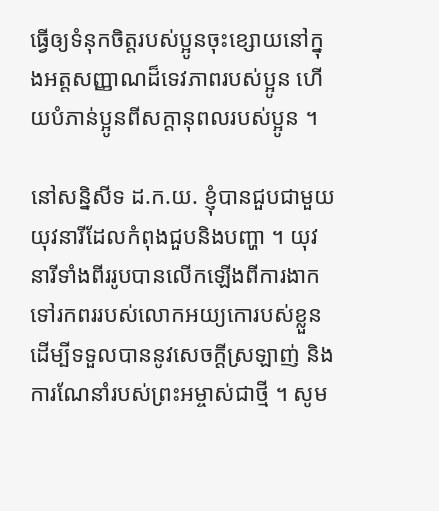ធ្វើឲ្យទំនុកចិត្តរបស់ប្អូនចុះខ្សោយនៅក្នុងអត្តសញ្ញាណដ៏ទេវភាពរបស់ប្អូន ហើយបំភាន់ប្អូនពីសក្តានុពលរបស់ប្អូន ។

នៅសន្និសីទ ដ.ក.យ. ខ្ញុំបានជួបជាមួយយុវនារីដែលកំពុងជួបនិងបញ្ហា ។ យុវនារីទាំងពីររូបបានលើកឡើងពីការងាកទៅរកពររបស់លោកអយ្យកោរបស់ខ្លួនដើម្បីទទួលបាននូវសេចក្តីស្រឡាញ់ និងការណែនាំរបស់ព្រះអម្ចាស់ជាថ្មី ។ សូម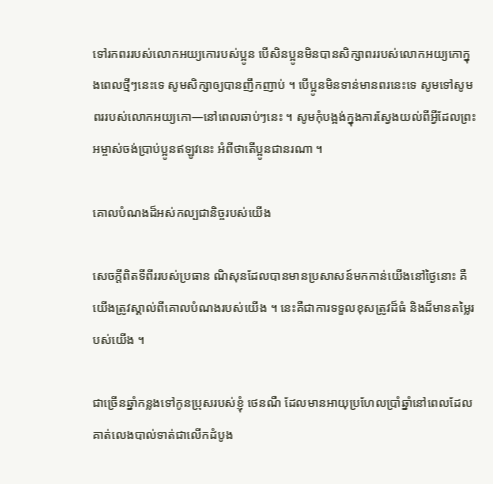ទៅរកពររបស់លោកអយ្យកោរបស់ប្អូន បើសិនប្អូនមិនបានសិក្សាពររបស់លោកអយ្យកោក្នុងពេលថ្មីៗនេះទេ សូមសិក្សាឲ្យបានញឹកញាប់ ។ បើប្អូនមិនទាន់មានពរនេះទេ សូមទៅសូមពររបស់លោកអយ្យកោ—នៅពេលឆាប់ៗនេះ ។ សូមកុំបង្អង់ក្នុងការស្វែងយល់ពីអ្វីដែលព្រះអម្ចាស់ចង់ប្រាប់ប្អូនឥឡូវនេះ អំពីថាតើប្អូនជានរណា ។

គោលបំណងដ៏អស់កល្បជានិច្ចរបស់យើង

សេចក្តីពិតទីពីររបស់ប្រធាន ណិសុនដែលបានមានប្រសាសន៍មកកាន់យើងនៅថ្ងៃនោះ គឺយើងត្រូវស្គាល់ពីគោលបំណងរបស់យើង ។ នេះគឺជាការទទួលខុសត្រូវដ៏ធំ និងដ៏មានតម្លៃរបស់យើង ។

ជាច្រើនឆ្នាំកន្លងទៅកូនប្រុសរបស់ខ្ញុំ ថេនណឺ ដែលមានអាយុប្រហែលប្រាំឆ្នាំនៅពេលដែលគាត់លេងបាល់ទាត់ជាលើកដំបូង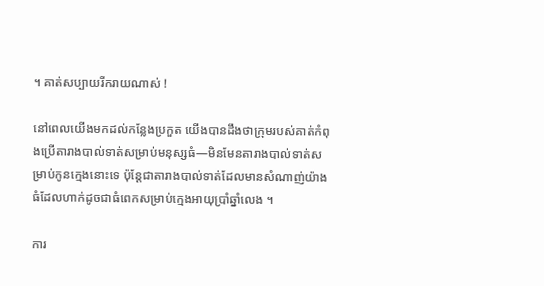។ គាត់សប្បាយរីករាយណាស់ !

នៅពេលយើងមកដល់កន្លែងប្រកួត យើងបានដឹងថាក្រុមរបស់គាត់កំពុងប្រើតារាងបាល់ទាត់សម្រាប់មនុស្សធំ—មិនមែនតារាងបាល់ទាត់សម្រាប់កូនក្មេងនោះទេ ប៉ុន្តែជាតារាងបាល់ទាត់ដែលមានសំណាញ់យ៉ាងធំដែលហាក់ដូចជាធំពេកសម្រាប់ក្មេងអាយុប្រាំឆ្នាំលេង ។

ការ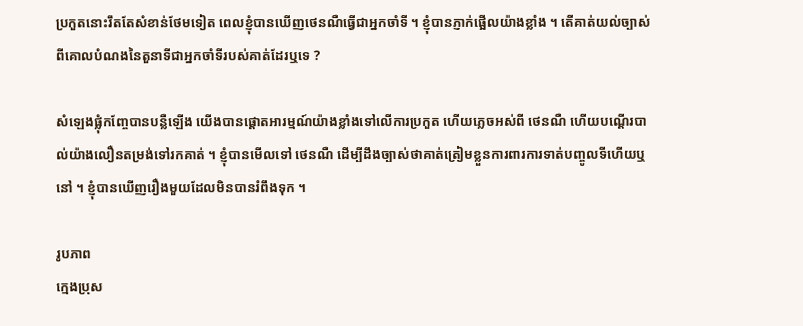ប្រកួតនោះរឹតតែសំខាន់ថែមទៀត ពេលខ្ញុំបានឃើញថេនណឺធ្វើជាអ្នកចាំទី ។ ខ្ញុំបានភ្ញាក់ផ្អើលយ៉ាងខ្លាំង ។ តើគាត់យល់ច្បាស់ពីគោលបំណងនៃតួនាទីជាអ្នកចាំទីរបស់គាត់ដែរឬទេ ?

សំឡេងផ្លុំកញ្ចែបានបន្លឺឡើង យើងបានផ្តោតអារម្មណ៍យ៉ាងខ្លាំងទៅលើការប្រកួត ហើយភ្លេចអស់ពី ថេនណឺ ហើយបណ្តើរបាល់យ៉ាងលឿនតម្រង់ទៅរកគាត់ ។ ខ្ញុំបានមើលទៅ ថេនណឺ ដើម្បីដឹងច្បាស់ថាគាត់ត្រៀមខ្លួនការពារការទាត់បញ្ចូលទីហើយឬនៅ ។ ខ្ញុំបានឃើញរឿងមួយដែលមិនបានរំពឹងទុក ។

រូបភាព
ក្មេងប្រុស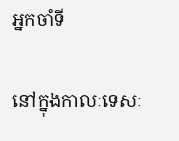អ្នកចាំទី

នៅក្នុងកាលៈទេសៈ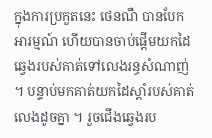ក្នុងការប្រកួតនេះ ថេនណឺ បានបែកអារម្មណ៍ ហើយបានចាប់ផ្តើមយកដៃឆ្វេងរបស់គាត់ទៅលេងរន្ធសំណាញ់ ។ បន្ទាប់មកគាត់យកដៃស្តាំរបស់គាត់លេងដូចគ្នា ។ រួចជើងឆ្វេងរប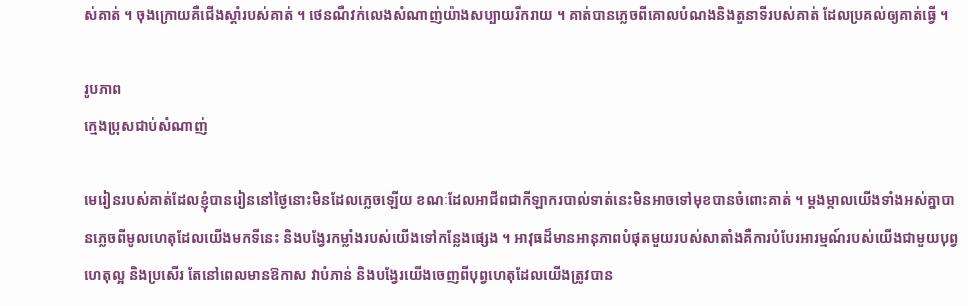ស់គាត់ ។ ចុងក្រោយគឺជើងស្តាំរបស់គាត់ ។ ថេនណឺវក់លេងសំណាញ់យ៉ាងសប្បាយរីករាយ ។ គាត់បានភ្លេចពីគោលបំណងនិងតួនាទីរបស់គាត់ ដែលប្រគល់ឲ្យគាត់ធ្វើ ។

រូបភាព
ក្មេងប្រុសជាប់សំណាញ់

មេរៀនរបស់គាត់ដែលខ្ញុំបានរៀននៅថ្ងៃនោះមិនដែលភ្លេចឡើយ ខណៈដែលអាជីពជាកីឡាករបាល់ទាត់នេះមិនអាចទៅមុខបានចំពោះគាត់ ។ ម្តងម្កាលយើងទាំងអស់គ្នាបានភ្លេចពីមូលហេតុដែលយើងមកទីនេះ និងបង្វែរកម្លាំងរបស់យើងទៅកន្លែងផ្សេង ។ អាវុធដ៏មានអានុភាពបំផុតមួយរបស់សាតាំងគឺការបំបែរអារម្មណ៍របស់យើងជាមួយបុព្វហេតុល្អ និងប្រសើរ តែនៅពេលមានឱកាស វាបំភាន់ និងបង្វែរយើងចេញពីបុព្វហេតុដែលយើងត្រូវបាន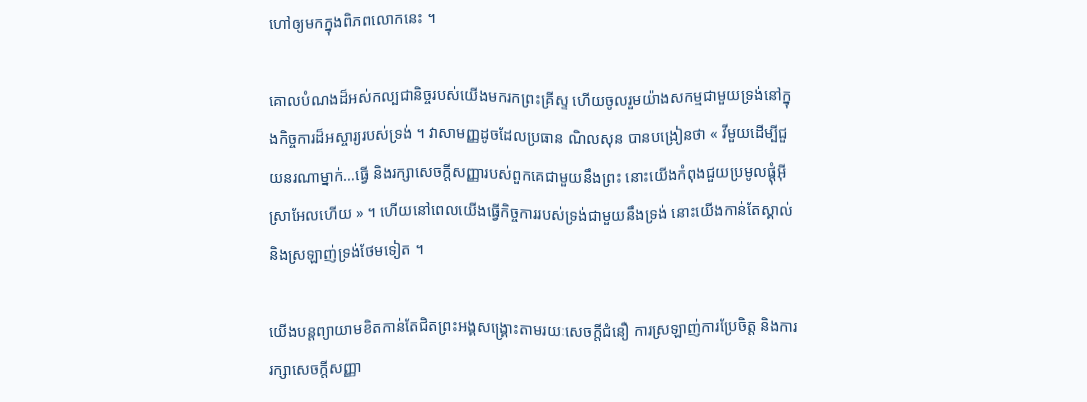ហៅឲ្យមកក្នុងពិភពលោកនេះ ។

គោលបំណងដ៏អស់កល្បជានិច្ចរបស់យើងមករកព្រះគ្រីស្ទ ហើយចូលរួមយ៉ាងសកម្មជាមួយទ្រង់នៅក្នុងកិច្ចការដ៏អស្ចារ្យរបស់ទ្រង់ ។ វាសាមញ្ញដូចដែលប្រធាន ណិលសុន បានបង្រៀនថា « វីមួយដើម្បីជួយនរណាម្នាក់…ធ្វើ និងរក្សាសេចក្តីសញ្ញារបស់ពួកគេជាមួយនឹងព្រះ នោះយើងកំពុងជួយប្រមូលផ្តុំអ៊ីស្រាអែលហើយ » ។ ហើយនៅពេលយើងធ្វើកិច្ចការរបស់ទ្រង់ជាមួយនឹងទ្រង់ នោះយើងកាន់តែស្គាល់ និងស្រឡាញ់ទ្រង់ថែមទៀត ។

យើងបន្តព្យាយាមខិតកាន់តែជិតព្រះអង្គសង្រ្គោះតាមរយៈសេចក្តីជំនឿ ការស្រឡាញ់ការប្រែចិត្ត និងការរក្សាសេចក្តីសញ្ញា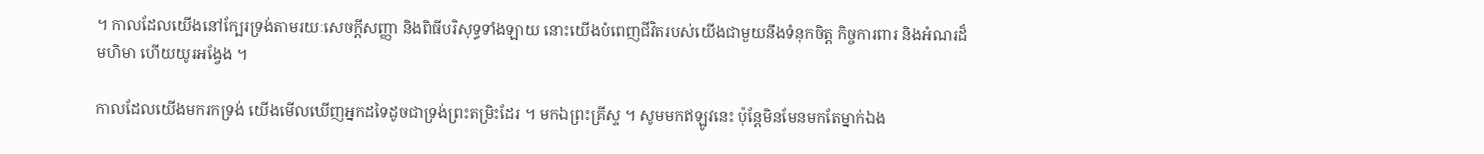។ កាលដែលយើងនៅក្បែរទ្រង់តាមរយៈសេចក្តីសញ្ញា និងពិធីបរិសុទ្ធទាំងឡាយ នោះយើងបំពេញជីវិតរបស់យើងជាមួយនឹងទំនុកចិត្ត កិច្ចការពារ និងអំណរដ៏មហិមា ហើយយូរអង្វែង ។

កាលដែលយើងមករកទ្រង់ យើងមើលឃើញអ្នកដទៃដូចជាទ្រង់ព្រះតម្រិះដែរ ។ មកឯព្រះគ្រីស្ទ ។ សូមមកឥឡូវនេះ ប៉ុន្តែមិនមែនមកតែម្នាក់ឯង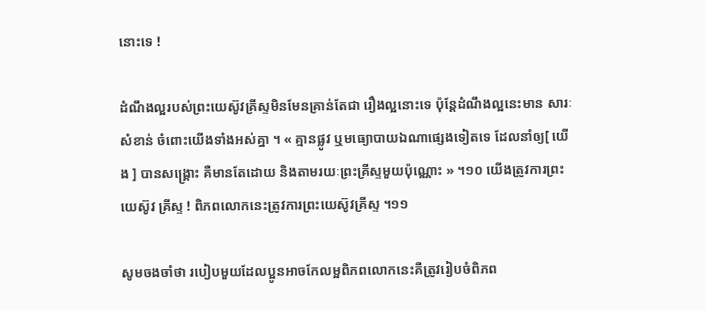នោះទេ !

ដំណឹងល្អរបស់ព្រះយេស៊ូវគ្រីស្ទមិនមែនគ្រាន់តែជា រឿងល្អនោះទេ ប៉ុន្តែដំណឹងល្អនេះមាន សារៈសំខាន់ ចំពោះយើងទាំងអស់គ្នា ។ « គ្មានផ្លូវ ឬមធ្យោបាយឯណាផ្សេងទៀតទេ ដែលនាំឲ្យ[ យើង ] បានសង្គ្រោះ គឺមានតែដោយ និងតាមរយៈព្រះគ្រីស្ទមួយប៉ុណ្ណោះ » ។១០ យើងត្រូវការព្រះយេស៊ូវ គ្រីស្ទ ! ពិភពលោកនេះត្រូវការព្រះយេស៊ូវគ្រីស្ទ ។១១

សូមចងចាំថា របៀបមួយដែលប្អូនអាចកែលម្អពិភពលោកនេះគឺត្រូវរៀបចំពិភព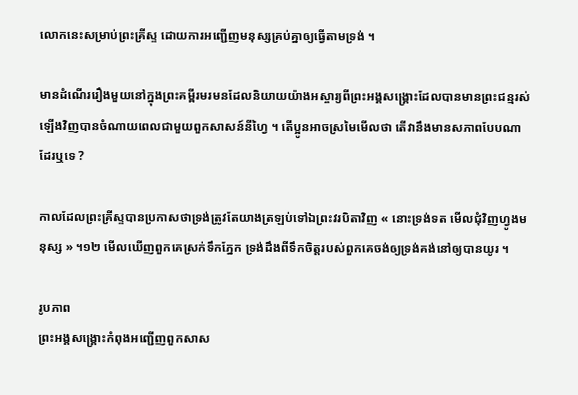លោកនេះសម្រាប់ព្រះគ្រីស្ទ ដោយការអញ្ជើញមនុស្សគ្រប់គ្នាឲ្យធ្វើតាមទ្រង់ ។

មានដំណើររឿងមួយនៅក្នុងព្រះគម្ពីរមរមនដែលនិយាយយ៉ាងអស្ចារ្យពីព្រះអង្គសង្រ្គោះដែលបានមានព្រះជន្មរស់ឡើងវិញបានចំណាយពេលជាមួយពួកសាសន៍នីហ្វៃ ។ តើប្អូនអាចស្រមៃមើលថា តើវានឹងមានសភាពបែបណាដែរឬទេ ?

កាលដែលព្រះគ្រីស្ទបានប្រកាសថាទ្រង់ត្រូវតែយាងត្រឡប់ទៅឯព្រះវរបិតាវិញ « នោះទ្រង់ទត មើលជុំវិញហ្វូងមនុស្ស » ។១២ មើលឃើញពួកគេស្រក់ទឹកភ្នែក ទ្រង់ដឹងពីទឹកចិត្តរបស់ពួកគេចង់ឲ្យទ្រង់គង់នៅឲ្យបានយូរ ។

រូបភាព
ព្រះអង្គសង្គ្រោះកំពុងអញ្ជើញពួកសាស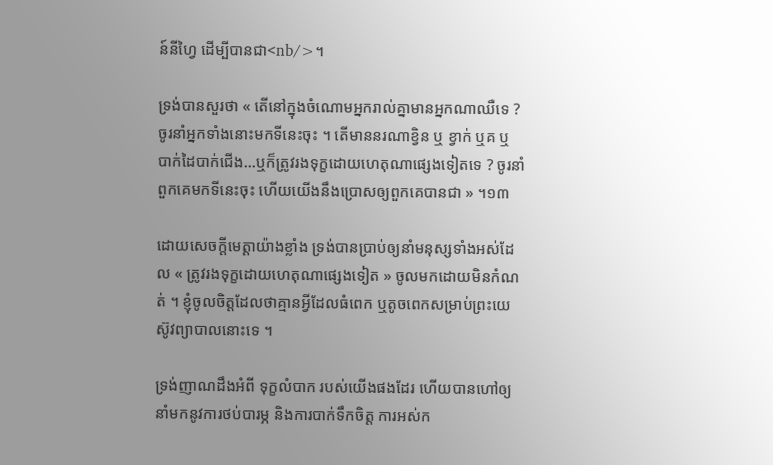ន៍នីហ្វៃ ដើម្បីបានជា<nb/>។

ទ្រង់បានសួរថា « តើនៅក្នុងចំណោមអ្នករាល់គ្នាមានអ្នកណាឈឺទេ ? ចូរនាំអ្នកទាំងនោះមកទីនេះចុះ ។ តើមាននរណាខ្វិន ឬ ខ្វាក់ ឬគ ឬ បាក់ដៃបាក់ជើង…ឬក៏ត្រូវរងទុក្ខដោយហេតុណាផ្សេងទៀតទេ ? ចូរនាំពួកគេមកទីនេះចុះ ហើយយើងនឹងប្រោសឲ្យពួកគេបានជា » ។១៣

ដោយសេចក្តីមេត្តាយ៉ាងខ្លាំង ទ្រង់បានប្រាប់ឲ្យនាំមនុស្សទាំងអស់ដែល « ត្រូវរងទុក្ខដោយហេតុណាផ្សេងទៀត » ចូលមកដោយមិនកំណត់ ។ ខ្ញុំចូលចិត្តដែលថាគ្មានអ្វីដែលធំពេក ឬតូចពេកសម្រាប់ព្រះយេស៊ូវព្យាបាលនោះទេ ។

ទ្រង់ញាណដឹងអំពី ទុក្ខលំបាក របស់យើងផងដែរ ហើយបានហៅឲ្យនាំមកនូវការថប់បារម្ភ និងការបាក់ទឹកចិត្ត ការអស់ក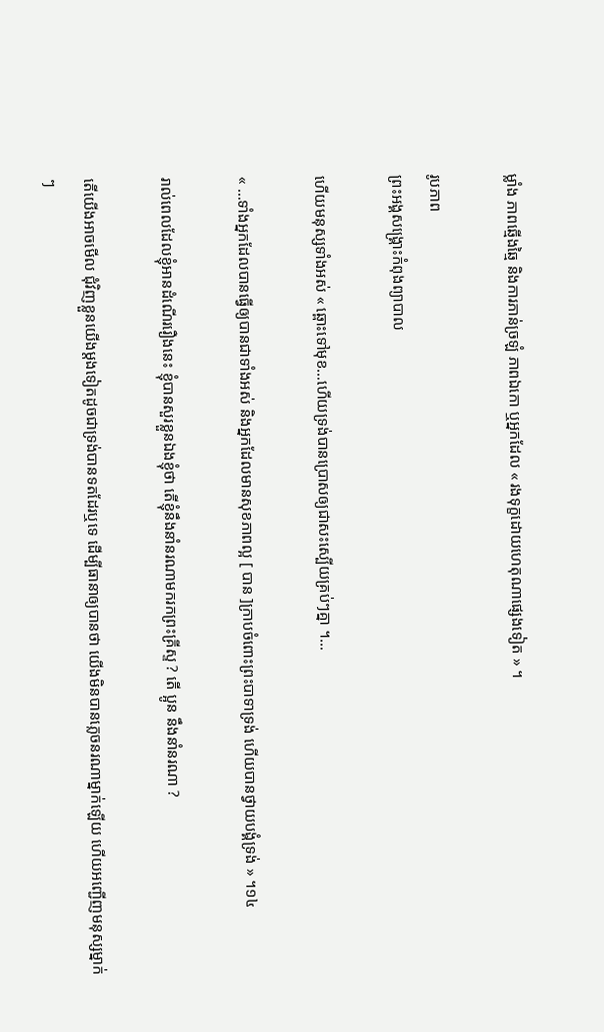ម្លាំង ភាពឆ្មើងឆ្មៃ និងការភាន់ច្រឡំ ភាពឯកោ ឬអ្នកដែល « រងទុក្ខដោយហេតុណាផ្សេងទៀត » ។

រូបភាព
ព្រះអង្គសង្គ្រោះកំពុងព្យាបាល

ហើយមនុស្សទាំងអស់ « ឆ្ពោះទៅមុខ…ហើយទ្រង់បានប្រោសឲ្យជាសះស្បើយគ្រប់ៗគ្នា ។…

« …ទាំងអ្នកដែលបានធ្វើឲ្យបានជាទាំងអស់ និងអ្នកដែលមានសុខភាពល្អ [ បាន ]ក្រាបចំពោះព្រះបាទាទ្រង់ ហើយបានថ្វាយបង្គំទ្រង់ » ។១៤

រាល់ពេលដែលខ្ញុំអានដំណើររឿងនេះ ខ្ញុំបានសួរខ្លួនឯងខ្ញុំថា តើខ្ញុំនឹងនាំនរណាមករកព្រះគ្រីស្ទ ? តើ ប្អូន នឹងនាំនរណា ?

តើយើងអាចមើល ជុំវិញខ្លួនយើងម្តងទៀតដូចជាទ្រង់បានទតដែរឬទេ ដើម្បីធានាឲ្យបានថា យើងមិនបានភ្លេចនរណាម្នាក់ឡើយ ហើយអញ្ជើញមនុស្សម្នាក់ៗ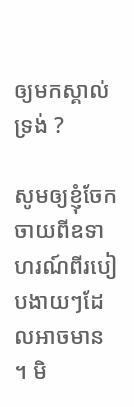ឲ្យមកស្គាល់ទ្រង់ ?

សូមឲ្យខ្ញុំចែកចាយពីឧទាហរណ៍ពីរបៀបងាយៗដែលអាចមាន ។ មិ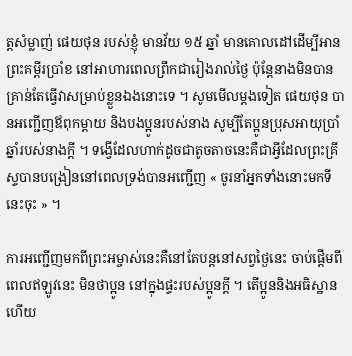ត្តសំម្លាញ់ ផេយថុន របស់ខ្ញុំ មានវ័យ ១៥ ឆ្នាំ មានគោលដៅដើម្បីអានព្រះគម្ពីរប្រាំខ នៅអាហារពេលព្រឹកជារៀងរាល់ថ្ងៃ ប៉ុន្តែនាងមិនបានគ្រាន់តែធ្វើវាសម្រាប់ខ្លួនឯងនោះទេ ។ សូមមើលម្តងទៀត ផេយថុន បានអញ្ជើញឪពុកម្តាយ និងបងប្អូនរបស់នាង សូម្បីតែប្អូនប្រុសអាយុប្រាំឆ្នាំរបស់នាងក្តី ។ ទង្វើដែលហាក់ដូចជាតូចតាចនេះគឺជាអ្វីដែលព្រះគ្រីស្ទបានបង្រៀននៅពេលទ្រង់បានអញ្ជើញ « ចូរនាំអ្នកទាំងនោះមកទីនេះចុះ » ។

ការអញ្ជើញមកពីព្រះអម្ចាស់នេះគឺនៅតែបន្តនៅសព្វថ្ងៃនេះ ចាប់ផ្តើមពីពេលឥឡូវនេះ មិនថាប្អូន នៅក្នុងផ្ទះរបស់ប្អូនក្តី ។ តើប្អូននិងអធិស្ឋាន ហើយ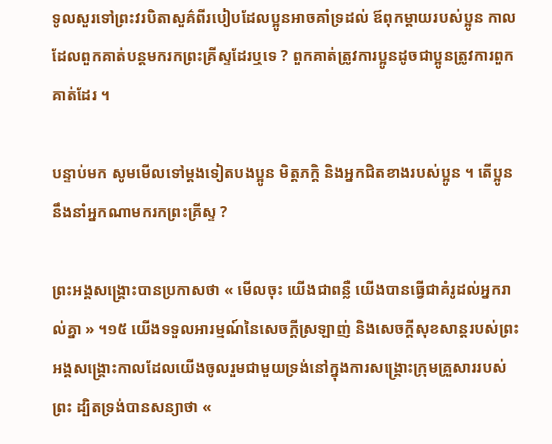ទូលសួរទៅព្រះវរបិតាសួគ៌ពីរបៀបដែលប្អូនអាចគាំទ្រដល់ ឪពុកម្តាយរបស់ប្អូន កាលដែលពួកគាត់បន្តមករកព្រះគ្រីស្ទដែរឬទេ ? ពួកគាត់ត្រូវការប្អូនដូចជាប្អូនត្រូវការពួកគាត់ដែរ ។

បន្ទាប់មក សូមមើលទៅម្តងទៀតបងប្អូន មិត្តភក្តិ និងអ្នកជិតខាងរបស់ប្អូន ។ តើប្អូននឹងនាំអ្នកណាមករកព្រះគ្រីស្ទ ?

ព្រះអង្គសង្គ្រោះបានប្រកាសថា « មើលចុះ យើងជាពន្លឺ យើងបានធ្វើជាគំរូដល់អ្នករាល់គ្នា » ។១៥ យើងទទួលអារម្មណ៍នៃសេចក្តីស្រឡាញ់ និងសេចក្តីសុខសាន្តរបស់ព្រះអង្គសង្រ្គោះកាលដែលយើងចូលរួមជាមួយទ្រង់នៅក្នុងការសង្រ្គោះក្រុមគ្រួសាររបស់ព្រះ ដ្បិតទ្រង់បានសន្យាថា «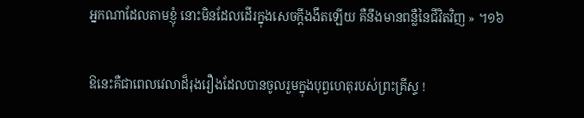អ្នកណាដែលតាមខ្ញុំ នោះមិនដែលដើរក្នុងសេចក្តីងងឹតឡើយ គឺនឹងមានពន្លឺនៃជីវិតវិញ » ។១៦

ឱនេះគឺជាពេលវេលាដ៏រុងរឿងដែលបានចូលរួមក្នុងបុព្វហេតុរបស់ព្រះគ្រីស្ទ !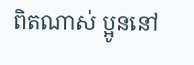ពិតណាស់ ប្អូននៅ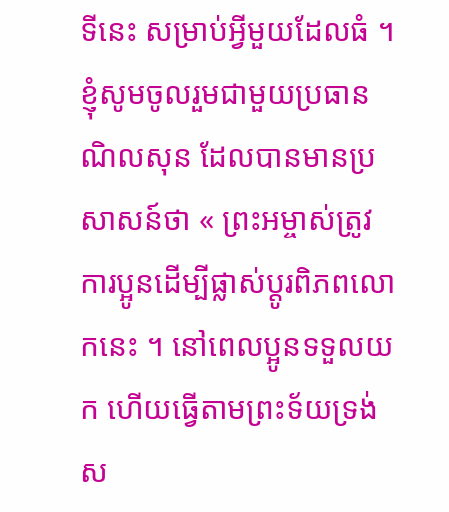ទីនេះ សម្រាប់អ្វីមួយដែលធំ ។ ខ្ញុំសូមចូលរួមជាមួយប្រធាន ណិលសុន ដែលបានមានប្រសាសន៍ថា « ព្រះអម្ចាស់ត្រូវការប្អូនដើម្បីផ្លាស់ប្តូរពិភពលោកនេះ ។ នៅពេលប្អូនទទួលយក ហើយធ្វើតាមព្រះទ័យទ្រង់ស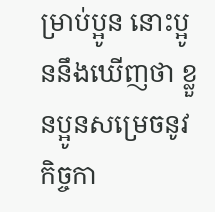ម្រាប់ប្អូន នោះប្អូននឹងឃើញថា ខ្លួនប្អូនសម្រេចនូវកិច្ចកា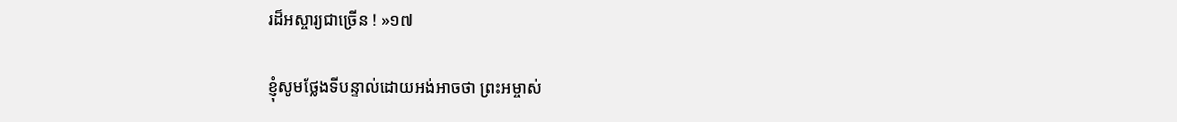រដ៏អស្ចារ្យជាច្រើន ! »១៧

ខ្ញុំសូមថ្លែងទីបន្ទាល់ដោយអង់អាចថា ព្រះអម្ចាស់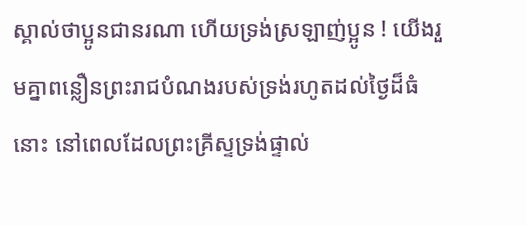ស្គាល់ថាប្អូនជានរណា ហើយទ្រង់ស្រឡាញ់ប្អូន ! យើងរួមគ្នាពន្លឿនព្រះរាជបំណងរបស់ទ្រង់រហូតដល់ថ្ងៃដ៏ធំនោះ នៅពេលដែលព្រះគ្រីស្ទទ្រង់ផ្ទាល់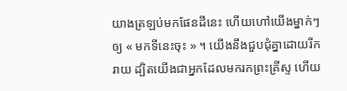យាងត្រឡប់មកផែនដីនេះ ហើយហៅយើងម្នាក់ៗឲ្យ « មកទីនេះចុះ » ។ យើងនឹងជួបជុំគ្នាដោយរីករាយ ដ្បិតយើងជាអ្នកដែលមករកព្រះគ្រីស្ទ ហើយ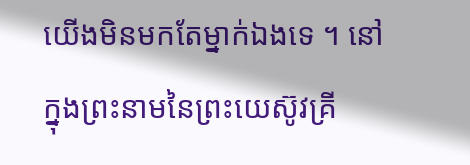យើងមិនមកតែម្នាក់ឯងទេ ។ នៅក្នុងព្រះនាមនៃព្រះយេស៊ូវគ្រី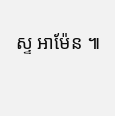ស្ទ អាម៉ែន ៕